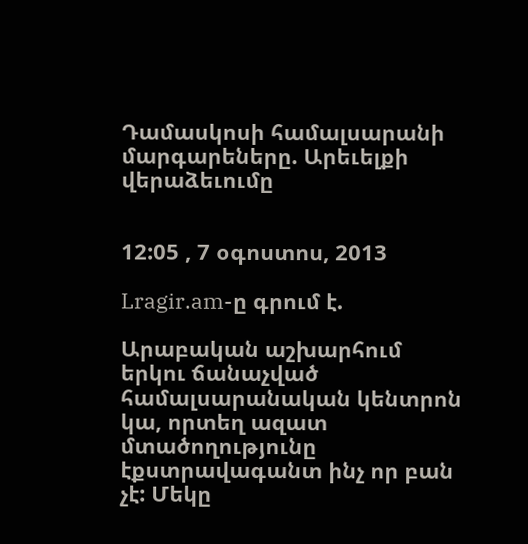Դամասկոսի համալսարանի մարգարեները. Արեւելքի վերաձեւումը


12:05 , 7 օգոստոս, 2013

Lragir.am-ը գրում է.

Արաբական աշխարհում երկու ճանաչված համալսարանական կենտրոն կա, որտեղ ազատ մտածողությունը էքստրավագանտ ինչ որ բան չէ: Մեկը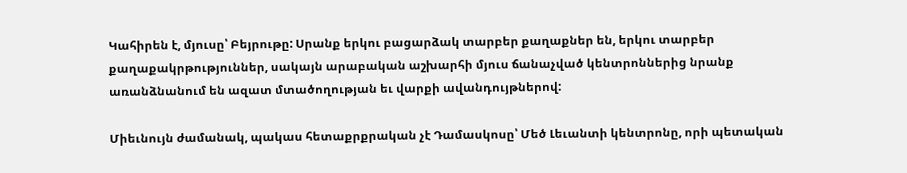Կահիրեն է, մյուսը՝ Բեյրութը: Սրանք երկու բացարձակ տարբեր քաղաքներ են, երկու տարբեր քաղաքակրթություններ, սակայն արաբական աշխարհի մյուս ճանաչված կենտրոններից նրանք առանձնանում են ազատ մտածողության եւ վարքի ավանդույթներով:

Միեւնույն ժամանակ, պակաս հետաքրքրական չէ Դամասկոսը՝ Մեծ Լեւանտի կենտրոնը, որի պետական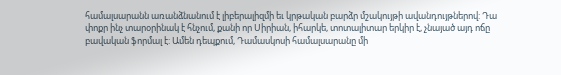համալսարանն առանձնանում է լիբերալիզմի եւ կրթական բարձր մշակույթի ավանդույթներով: Դա փոքր ինչ տարօրինակ է հնչում, քանի որ Սիրիան, իհարկե, տոտալիտար երկիր է, չնայած այդ ոճը բավական ֆորմալ է: Ամեն դեպքում, Դամասկոսի համալսարանը մի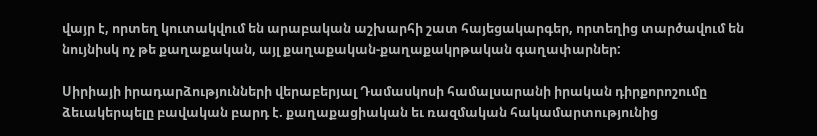վայր է, որտեղ կուտակվում են արաբական աշխարհի շատ հայեցակարգեր, որտեղից տարծավում են նույնիսկ ոչ թե քաղաքական, այլ քաղաքական-քաղաքակրթական գաղափարներ:

Սիրիայի իրադարձությունների վերաբերյալ Դամասկոսի համալսարանի իրական դիրքորոշումը ձեւակերպելը բավական բարդ է. քաղաքացիական եւ ռազմական հակամարտությունից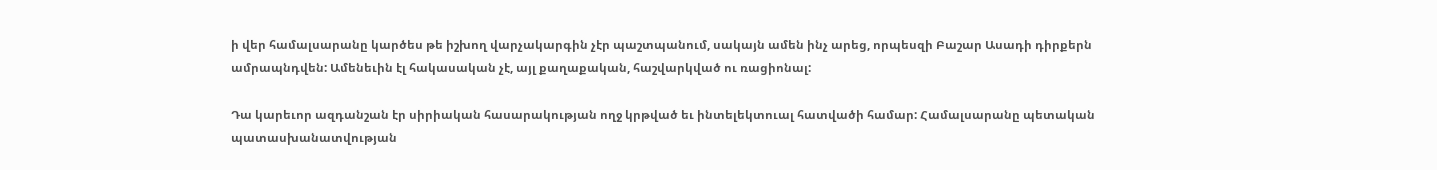ի վեր համալսարանը կարծես թե իշխող վարչակարգին չէր պաշտպանում, սակայն ամեն ինչ արեց, որպեսզի Բաշար Ասադի դիրքերն ամրապնդվեն: Ամենեւին էլ հակասական չէ, այլ քաղաքական, հաշվարկված ու ռացիոնալ:

Դա կարեւոր ազդանշան էր սիրիական հասարակության ողջ կրթված եւ ինտելեկտուալ հատվածի համար: Համալսարանը պետական պատասխանատվության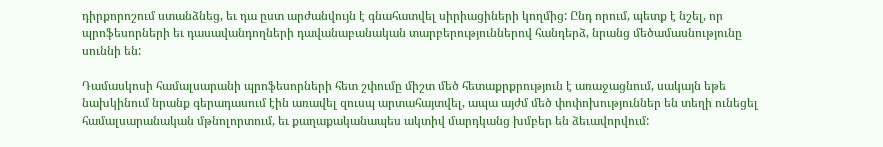դիրքորոշում ստանձնեց, եւ դա ըստ արժանվույն է գնահատվել սիրիացիների կողմից: Ընդ որում, պետք է նշել, որ պրոֆեսորների եւ դասավանդողների դավանաբանական տարբերություններով հանդերձ, նրանց մեծամասնությունը սուննի են:

Դամասկոսի համալսարանի պրոֆեսորների հետ շփումը միշտ մեծ հետաքրքրություն է առաջացնում, սակայն եթե նախկինում նրանք գերադասում էին առավել զուսպ արտահայտվել, ապա այժմ մեծ փոփոխություններ են տեղի ունեցել համալսարանական մթնոլորտում, եւ քաղաքականապես ակտիվ մարդկանց խմբեր են ձեւավորվում: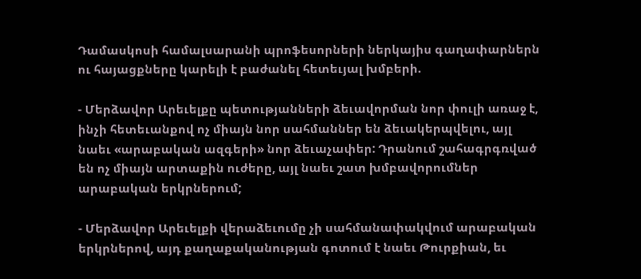Դամասկոսի համալսարանի պրոֆեսորների ներկայիս գաղափարներն ու հայացքները կարելի է բաժանել հետեւյալ խմբերի.

- Մերձավոր Արեւելքը պետությանների ձեւավորման նոր փուլի առաջ է, ինչի հետեւանքով ոչ միայն նոր սահմաններ են ձեւակերպվելու, այլ նաեւ «արաբական ազգերի» նոր ձեւաչափեր: Դրանում շահագրգռված են ոչ միայն արտաքին ուժերը, այլ նաեւ շատ խմբավորումներ արաբական երկրներում;

- Մերձավոր Արեւելքի վերաձեւումը չի սահմանափակվում արաբական երկրներով, այդ քաղաքականության գոտում է նաեւ Թուրքիան, եւ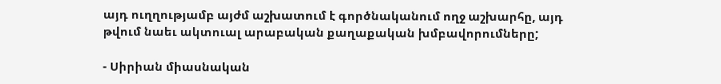այդ ուղղությամբ այժմ աշխատում է գործնականում ողջ աշխարհը, այդ թվում նաեւ ակտուալ արաբական քաղաքական խմբավորումները;

- Սիրիան միասնական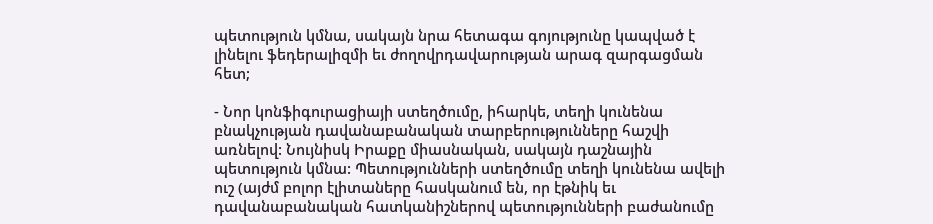պետություն կմնա, սակայն նրա հետագա գոյությունը կապված է լինելու ֆեդերալիզմի եւ ժողովրդավարության արագ զարգացման հետ;

- Նոր կոնֆիգուրացիայի ստեղծումը, իհարկե, տեղի կունենա բնակչության դավանաբանական տարբերությունները հաշվի առնելով: Նույնիսկ Իրաքը միասնական, սակայն դաշնային պետություն կմնա: Պետությունների ստեղծումը տեղի կունենա ավելի ուշ (այժմ բոլոր էլիտաները հասկանում են, որ էթնիկ եւ դավանաբանական հատկանիշներով պետությունների բաժանումը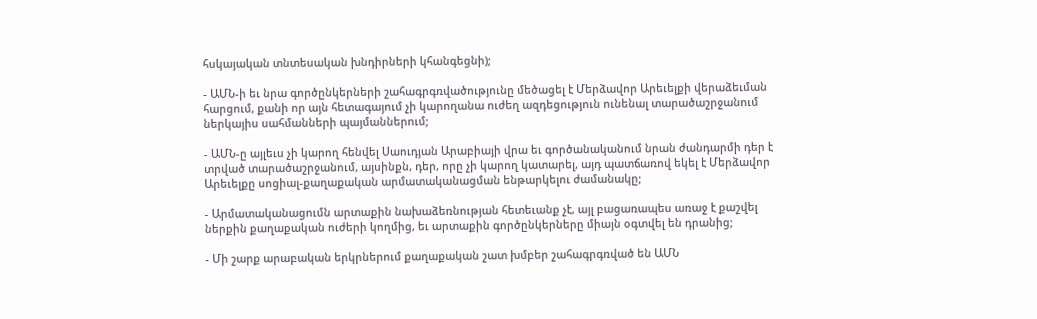հսկայական տնտեսական խնդիրների կհանգեցնի);

- ԱՄՆ-ի եւ նրա գործընկերների շահագրգռվածությունը մեծացել է Մերձավոր Արեւելքի վերաձեւման հարցում, քանի որ այն հետագայում չի կարողանա ուժեղ ազդեցություն ունենալ տարածաշրջանում ներկայիս սահմանների պայմաններում;

- ԱՄՆ-ը այլեւս չի կարող հենվել Սաուդյան Արաբիայի վրա եւ գործանականում նրան ժանդարմի դեր է տրված տարածաշրջանում, այսինքն, դեր, որը չի կարող կատարել, այդ պատճառով եկել է Մերձավոր Արեւելքը սոցիալ-քաղաքական արմատականացման ենթարկելու ժամանակը;

- Արմատականացումն արտաքին նախաձեռնության հետեւանք չէ, այլ բացառապես առաջ է քաշվել ներքին քաղաքական ուժերի կողմից, եւ արտաքին գործընկերները միայն օգտվել են դրանից;

- Մի շարք արաբական երկրներում քաղաքական շատ խմբեր շահագրգռված են ԱՄՆ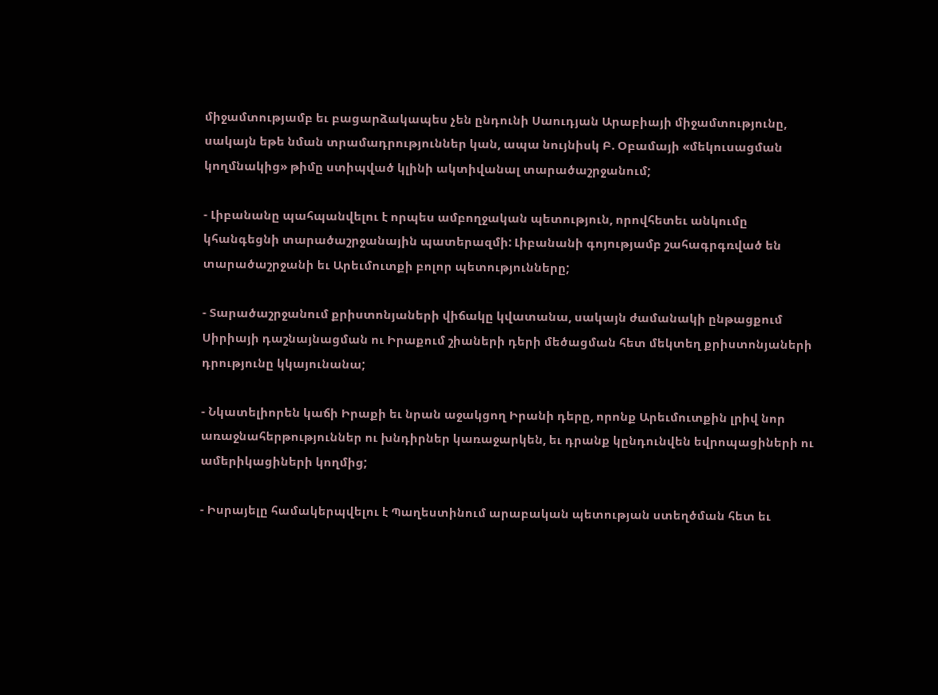միջամտությամբ եւ բացարձակապես չեն ընդունի Սաուդյան Արաբիայի միջամտությունը, սակայն եթե նման տրամադրություններ կան, ապա նույնիսկ Բ. Օբամայի «մեկուսացման կողմնակից» թիմը ստիպված կլինի ակտիվանալ տարածաշրջանում;

- Լիբանանը պահպանվելու է որպես ամբողջական պետություն, որովհետեւ անկումը կհանգեցնի տարածաշրջանային պատերազմի: Լիբանանի գոյությամբ շահագրգռված են տարածաշրջանի եւ Արեւմուտքի բոլոր պետությունները;

- Տարածաշրջանում քրիստոնյաների վիճակը կվատանա, սակայն ժամանակի ընթացքում Սիրիայի դաշնայնացման ու Իրաքում շիաների դերի մեծացման հետ մեկտեղ քրիստոնյաների դրությունը կկայունանա;

- Նկատելիորեն կաճի Իրաքի եւ նրան աջակցող Իրանի դերը, որոնք Արեւմուտքին լրիվ նոր առաջնահերթություններ ու խնդիրներ կառաջարկեն, եւ դրանք կընդունվեն եվրոպացիների ու ամերիկացիների կողմից;

- Իսրայելը համակերպվելու է Պաղեստինում արաբական պետության ստեղծման հետ եւ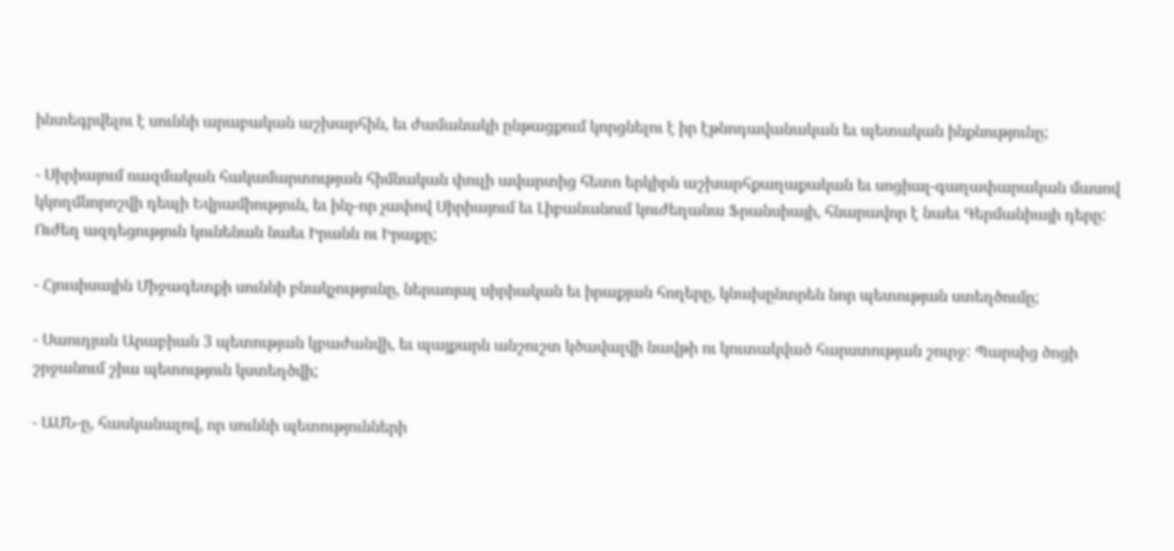ինտեգրվելու է սուննի արաբական աշխարհին, եւ ժամանակի ընթացքում կորցնելու է իր էթնոդավանական եւ պետական ինքնությունը;

- Սիրիայում ռազմական հակամարտության հիմնական փուլի ավարտից հետո երկիրն աշխարհքաղաքական եւ սոցիալ-գաղափարական մասով կկողմնորոշվի դեպի Եվրամիություն, եւ ինչ-որ չափով Սիրիայում եւ Լիբանանում կուժեղանա Ֆրանսիայի, հնարավոր է նաեւ Գերմանիայի դերը: Ուժեղ ազդեցություն կունենան նաեւ Իրանն ու Իրաքը;

- Հյուսիսային Միջագետքի սուննի բնակչությունը, ներառյալ սիրիական եւ իրաքյան հողերը, կնախընտրեն նոր պետության ստեղծումը;

- Սաուդյան Արաբիան 3 պետության կբաժանվի, եւ պայքարն անշուշտ կծավալվի նավթի ու կուտակված հարստության շուրջ: Պարսից ծոցի շրջանում շիա պետություն կստեղծվի;

- ԱՄՆ-ը, հասկանալով, որ սուննի պետությունների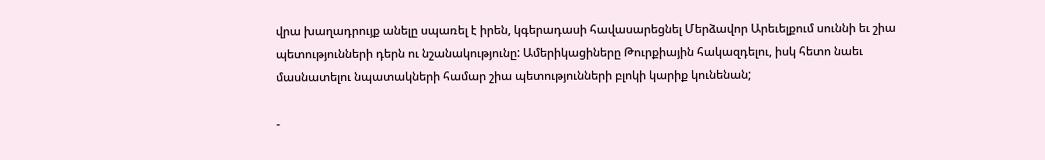վրա խաղադրույք անելը սպառել է իրեն, կգերադասի հավասարեցնել Մերձավոր Արեւելքում սուննի եւ շիա պետությունների դերն ու նշանակությունը: Ամերիկացիները Թուրքիային հակազդելու, իսկ հետո նաեւ մասնատելու նպատակների համար շիա պետությունների բլոկի կարիք կունենան;

-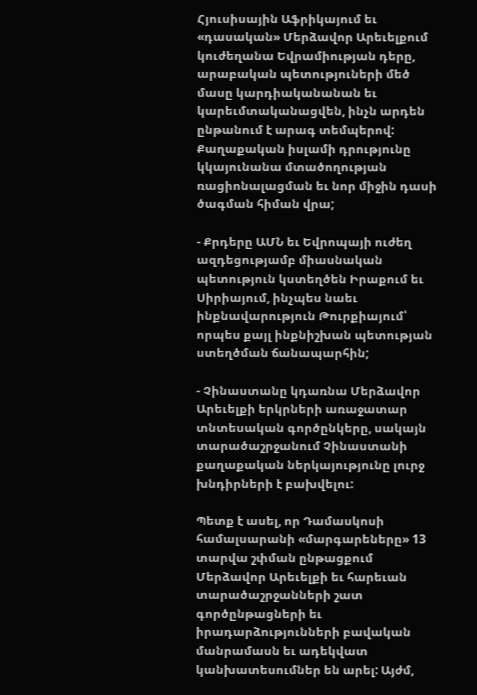Հյուսիսային Աֆրիկայում եւ «դասական» Մերձավոր Արեւելքում կուժեղանա Եվրամիության դերը, արաբական պետություների մեծ մասը կարդիականանան եւ կարեւմտականացվեն, ինչն արդեն ընթանում է արագ տեմպերով: Քաղաքական իսլամի դրությունը կկայունանա մտածողության ռացիոնալացման եւ նոր միջին դասի ծագման հիման վրա;

- Քրդերը ԱՄՆ եւ Եվրոպայի ուժեղ ազդեցությամբ միասնական պետություն կստեղծեն Իրաքում եւ Սիրիայում, ինչպես նաեւ ինքնավարություն Թուրքիայում՝ որպես քայլ ինքնիշխան պետության ստեղծման ճանապարհին;

- Չինաստանը կդառնա Մերձավոր Արեւելքի երկրների առաջատար տնտեսական գործընկերը, սակայն տարածաշրջանում Չինաստանի քաղաքական ներկայությունը լուրջ խնդիրների է բախվելու:

Պետք է ասել, որ Դամասկոսի համալսարանի «մարգարեները» 13 տարվա շփման ընթացքում Մերձավոր Արեւելքի եւ հարեւան տարածաշրջանների շատ գործընթացների եւ իրադարձությունների բավական մանրամասն եւ ադեկվատ կանխատեսումներ են արել: Այժմ,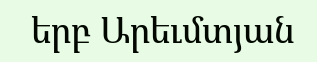երբ Արեւմտյան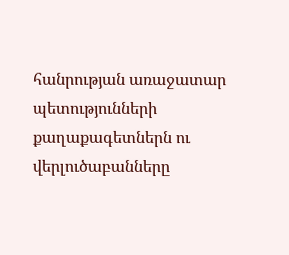հանրության առաջատար պետությունների քաղաքագետներն ու վերլուծաբանները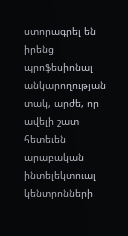ստորագրել են իրենց պրոֆեսիոնալ անկարողության տակ, արժե, որ ավելի շատ հետեւեն արաբական ինտելեկտուալ կենտրոնների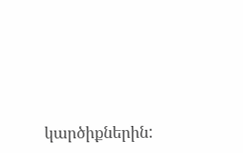կարծիքներին: